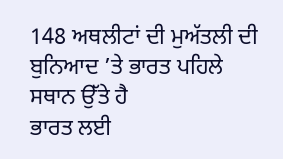148 ਅਥਲੀਟਾਂ ਦੀ ਮੁਅੱਤਲੀ ਦੀ ਬੁਨਿਆਦ ’ਤੇ ਭਾਰਤ ਪਹਿਲੇ ਸਥਾਨ ਉੱਤੇ ਹੈ
ਭਾਰਤ ਲਈ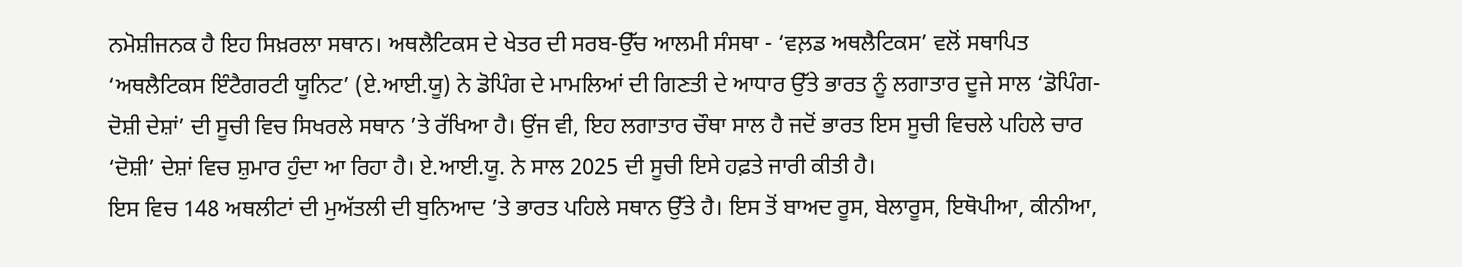ਨਮੋਸ਼ੀਜਨਕ ਹੈ ਇਹ ਸਿਖ਼ਰਲਾ ਸਥਾਨ। ਅਥਲੈਟਿਕਸ ਦੇ ਖੇਤਰ ਦੀ ਸਰਬ-ਉੱਚ ਆਲਮੀ ਸੰਸਥਾ - ‘ਵਲ਼ਡ ਅਥਲੈਟਿਕਸ’ ਵਲੋਂ ਸਥਾਪਿਤ ‘ਅਥਲੈਟਿਕਸ ਇੰਟੈਗਰਟੀ ਯੂਨਿਟ’ (ਏ.ਆਈ.ਯੂ) ਨੇ ਡੋਪਿੰਗ ਦੇ ਮਾਮਲਿਆਂ ਦੀ ਗਿਣਤੀ ਦੇ ਆਧਾਰ ਉੱਤੇ ਭਾਰਤ ਨੂੰ ਲਗਾਤਾਰ ਦੂਜੇ ਸਾਲ ‘ਡੋਪਿੰਗ-ਦੋਸ਼ੀ ਦੇਸ਼ਾਂ’ ਦੀ ਸੂਚੀ ਵਿਚ ਸਿਖਰਲੇ ਸਥਾਨ ’ਤੇ ਰੱਖਿਆ ਹੈ। ਉਂਜ ਵੀ, ਇਹ ਲਗਾਤਾਰ ਚੌਥਾ ਸਾਲ ਹੈ ਜਦੋਂ ਭਾਰਤ ਇਸ ਸੂਚੀ ਵਿਚਲੇ ਪਹਿਲੇ ਚਾਰ ‘ਦੋਸ਼ੀ’ ਦੇਸ਼ਾਂ ਵਿਚ ਸ਼ੁਮਾਰ ਹੁੰਦਾ ਆ ਰਿਹਾ ਹੈ। ਏ.ਆਈ.ਯੂ. ਨੇ ਸਾਲ 2025 ਦੀ ਸੂਚੀ ਇਸੇ ਹਫ਼ਤੇ ਜਾਰੀ ਕੀਤੀ ਹੈ।
ਇਸ ਵਿਚ 148 ਅਥਲੀਟਾਂ ਦੀ ਮੁਅੱਤਲੀ ਦੀ ਬੁਨਿਆਦ ’ਤੇ ਭਾਰਤ ਪਹਿਲੇ ਸਥਾਨ ਉੱਤੇ ਹੈ। ਇਸ ਤੋਂ ਬਾਅਦ ਰੂਸ, ਬੇਲਾਰੂਸ, ਇਥੋਪੀਆ, ਕੀਨੀਆ,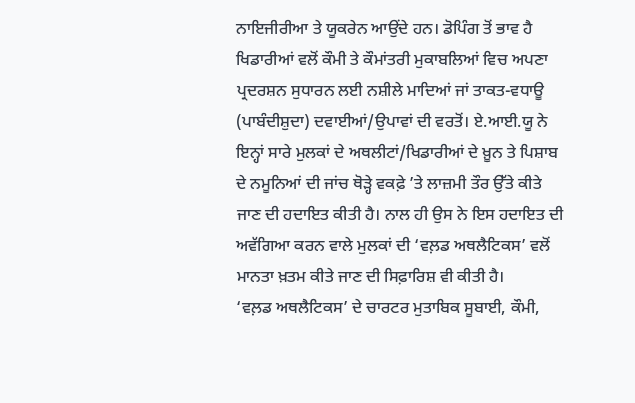ਨਾਇਜੀਰੀਆ ਤੇ ਯੂਕਰੇਨ ਆਉਂਦੇ ਹਨ। ਡੋਪਿੰਗ ਤੋਂ ਭਾਵ ਹੈ ਖਿਡਾਰੀਆਂ ਵਲੋਂ ਕੌਮੀ ਤੇ ਕੌਮਾਂਤਰੀ ਮੁਕਾਬਲਿਆਂ ਵਿਚ ਅਪਣਾ ਪ੍ਰਦਰਸ਼ਨ ਸੁਧਾਰਨ ਲਈ ਨਸ਼ੀਲੇ ਮਾਦਿਆਂ ਜਾਂ ਤਾਕਤ-ਵਧਾਊ (ਪਾਬੰਦੀਸ਼ੁਦਾ) ਦਵਾਈਆਂ/ਉਪਾਵਾਂ ਦੀ ਵਰਤੋਂ। ਏ.ਆਈ.ਯੂ ਨੇ ਇਨ੍ਹਾਂ ਸਾਰੇ ਮੁਲਕਾਂ ਦੇ ਅਥਲੀਟਾਂ/ਖਿਡਾਰੀਆਂ ਦੇ ਖ਼ੂਨ ਤੇ ਪਿਸ਼ਾਬ ਦੇ ਨਮੂਨਿਆਂ ਦੀ ਜਾਂਚ ਥੋੜ੍ਹੇ ਵਕਫ਼ੇ ’ਤੇ ਲਾਜ਼ਮੀ ਤੌਰ ਉੱਤੇ ਕੀਤੇ ਜਾਣ ਦੀ ਹਦਾਇਤ ਕੀਤੀ ਹੈ। ਨਾਲ ਹੀ ਉਸ ਨੇ ਇਸ ਹਦਾਇਤ ਦੀ ਅਵੱਗਿਆ ਕਰਨ ਵਾਲੇ ਮੁਲਕਾਂ ਦੀ ‘ਵਲ਼ਡ ਅਥਲੈਟਿਕਸ’ ਵਲੋਂ ਮਾਨਤਾ ਖ਼ਤਮ ਕੀਤੇ ਜਾਣ ਦੀ ਸਿਫ਼ਾਰਿਸ਼ ਵੀ ਕੀਤੀ ਹੈ।
‘ਵਲ਼ਡ ਅਥਲੈਟਿਕਸ’ ਦੇ ਚਾਰਟਰ ਮੁਤਾਬਿਕ ਸੂਬਾਈ, ਕੌਮੀ,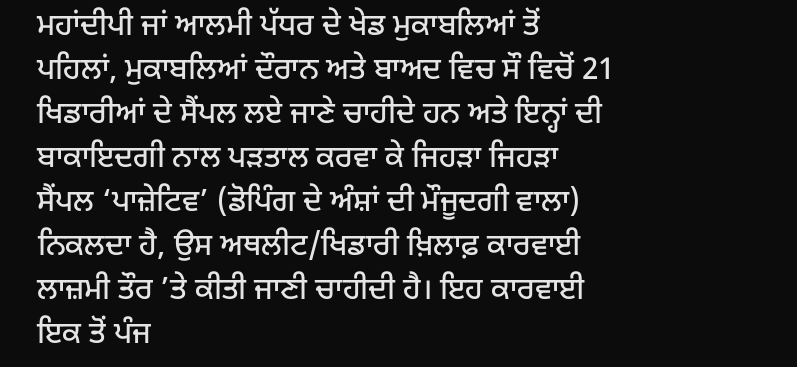ਮਹਾਂਦੀਪੀ ਜਾਂ ਆਲਮੀ ਪੱਧਰ ਦੇ ਖੇਡ ਮੁਕਾਬਲਿਆਂ ਤੋਂ ਪਹਿਲਾਂ, ਮੁਕਾਬਲਿਆਂ ਦੌਰਾਨ ਅਤੇ ਬਾਅਦ ਵਿਚ ਸੌ ਵਿਚੋਂ 21 ਖਿਡਾਰੀਆਂ ਦੇ ਸੈਂਪਲ ਲਏ ਜਾਣੇ ਚਾਹੀਦੇ ਹਨ ਅਤੇ ਇਨ੍ਹਾਂ ਦੀ ਬਾਕਾਇਦਗੀ ਨਾਲ ਪੜਤਾਲ ਕਰਵਾ ਕੇ ਜਿਹੜਾ ਜਿਹੜਾ ਸੈਂਪਲ ‘ਪਾਜ਼ੇਟਿਵ’ (ਡੋਪਿੰਗ ਦੇ ਅੰਸ਼ਾਂ ਦੀ ਮੌਜੂਦਗੀ ਵਾਲਾ) ਨਿਕਲਦਾ ਹੈ, ਉਸ ਅਥਲੀਟ/ਖਿਡਾਰੀ ਖ਼ਿਲਾਫ਼ ਕਾਰਵਾਈ ਲਾਜ਼ਮੀ ਤੌਰ ’ਤੇ ਕੀਤੀ ਜਾਣੀ ਚਾਹੀਦੀ ਹੈ। ਇਹ ਕਾਰਵਾਈ ਇਕ ਤੋਂ ਪੰਜ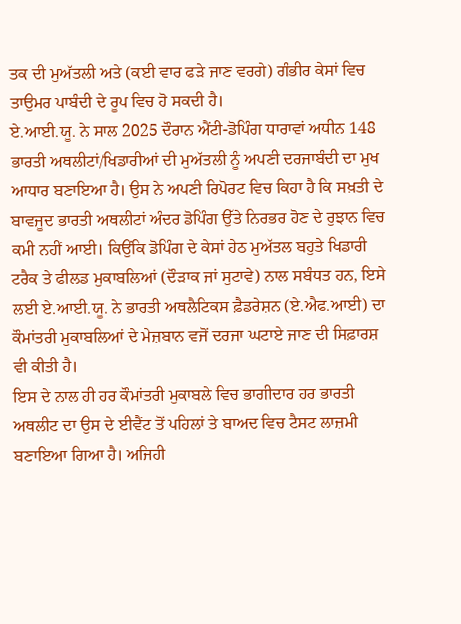ਤਕ ਦੀ ਮੁਅੱਤਲੀ ਅਤੇ (ਕਈ ਵਾਰ ਫੜੇ ਜਾਣ ਵਰਗੇ) ਗੰਭੀਰ ਕੇਸਾਂ ਵਿਚ ਤਾਉਮਰ ਪਾਬੰਦੀ ਦੇ ਰੂਪ ਵਿਚ ਹੋ ਸਕਦੀ ਹੈ।
ਏ.ਆਈ.ਯੂ. ਨੇ ਸਾਲ 2025 ਦੌਰਾਨ ਐਂਟੀ-ਡੋਪਿੰਗ ਧਾਰਾਵਾਂ ਅਧੀਨ 148 ਭਾਰਤੀ ਅਥਲੀਟਾਂ/ਖਿਡਾਰੀਆਂ ਦੀ ਮੁਅੱਤਲੀ ਨੂੰ ਅਪਣੀ ਦਰਜਾਬੰਦੀ ਦਾ ਮੁਖ ਆਧਾਰ ਬਣਾਇਆ ਹੈ। ਉਸ ਨੇ ਅਪਣੀ ਰਿਪੋਰਟ ਵਿਚ ਕਿਹਾ ਹੈ ਕਿ ਸਖ਼ਤੀ ਦੇ ਬਾਵਜੂਦ ਭਾਰਤੀ ਅਥਲੀਟਾਂ ਅੰਦਰ ਡੋਪਿੰਗ ਉੱਤੇ ਨਿਰਭਰ ਹੋਣ ਦੇ ਰੁਝਾਨ ਵਿਚ ਕਮੀ ਨਹੀਂ ਆਈ। ਕਿਉਂਕਿ ਡੋਪਿੰਗ ਦੇ ਕੇਸਾਂ ਹੇਠ ਮੁਅੱਤਲ ਬਹੁਤੇ ਖਿਡਾਰੀ ਟਰੈਕ ਤੇ ਫੀਲਡ ਮੁਕਾਬਲਿਆਂ (ਦੌੜਾਕ ਜਾਂ ਸੁਟਾਵੇ) ਨਾਲ ਸਬੰਧਤ ਹਨ, ਇਸੇ ਲਈ ਏ.ਆਈ.ਯੂ. ਨੇ ਭਾਰਤੀ ਅਥਲੈਟਿਕਸ ਫ਼ੈਡਰੇਸ਼ਨ (ਏ.ਐਫ.ਆਈ) ਦਾ ਕੌਮਾਂਤਰੀ ਮੁਕਾਬਲਿਆਂ ਦੇ ਮੇਜ਼ਬਾਨ ਵਜੋਂ ਦਰਜਾ ਘਟਾਏ ਜਾਣ ਦੀ ਸਿਫ਼ਾਰਸ਼ ਵੀ ਕੀਤੀ ਹੈ।
ਇਸ ਦੇ ਨਾਲ ਹੀ ਹਰ ਕੌਮਾਂਤਰੀ ਮੁਕਾਬਲੇ ਵਿਚ ਭਾਗੀਦਾਰ ਹਰ ਭਾਰਤੀ ਅਥਲੀਟ ਦਾ ਉਸ ਦੇ ਈਵੈਂਟ ਤੋਂ ਪਹਿਲਾਂ ਤੇ ਬਾਅਦ ਵਿਚ ਟੈਸਟ ਲਾਜ਼ਮੀ ਬਣਾਇਆ ਗਿਆ ਹੈ। ਅਜਿਹੀ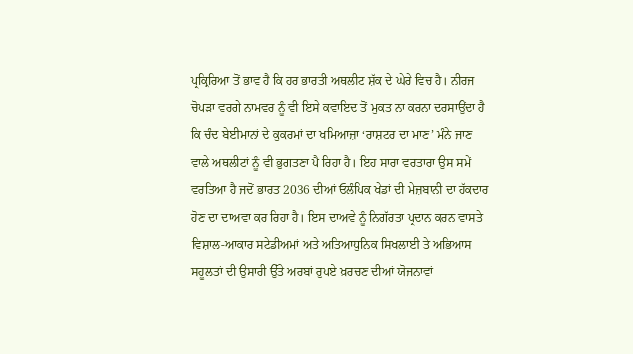ਪ੍ਰਕ੍ਰਿਰਿਆ ਤੋਂ ਭਾਵ ਹੈ ਕਿ ਹਰ ਭਾਰਤੀ ਅਥਲੀਟ ਸ਼ੱਕ ਦੇ ਘੇਰੇ ਵਿਚ ਹੈ। ਨੀਰਜ ਚੋਪੜਾ ਵਰਗੇ ਨਾਮਵਰ ਨੂੰ ਵੀ ਇਸੇ ਕਵਾਇਦ ਤੋਂ ਮੁਕਤ ਨਾ ਕਰਨਾ ਦਰਸਾਉਂਦਾ ਹੈ ਕਿ ਚੰਦ ਬੇਈਮਾਨਾਂ ਦੇ ਕੁਕਰਮਾਂ ਦਾ ਖਮਿਆਜ਼ਾ ‘ਰਾਸ਼ਟਰ ਦਾ ਮਾਣ’ ਮੰਨੇ ਜਾਣ ਵਾਲੇ ਅਥਲੀਟਾਂ ਨੂੰ ਵੀ ਭੁਗਤਣਾ ਪੈ ਰਿਹਾ ਹੈ। ਇਹ ਸਾਰਾ ਵਰਤਾਰਾ ਉਸ ਸਮੇਂ ਵਰਤਿਆ ਹੈ ਜਦੋਂ ਭਾਰਤ 2036 ਦੀਆਂ ਓਲੰਪਿਕ ਖੇਡਾਂ ਦੀ ਮੇਜ਼ਬਾਨੀ ਦਾ ਹੱਕਦਾਰ ਹੋਣ ਦਾ ਦਾਅਵਾ ਕਰ ਰਿਹਾ ਹੈ। ਇਸ ਦਾਅਵੇ ਨੂੰ ਨਿਗੱਰਤਾ ਪ੍ਰਦਾਨ ਕਰਨ ਵਾਸਤੇ ਵਿਸ਼ਾਲ-ਆਕਾਰ ਸਟੇਡੀਅਮਾਂ ਅਤੇ ਅਤਿਆਧੁਨਿਕ ਸਿਖਲਾਈ ਤੇ ਅਭਿਆਸ ਸਹੂਲਤਾਂ ਦੀ ਉਸਾਰੀ ਉੱਤੇ ਅਰਬਾਂ ਰੁਪਏ ਖ਼ਰਚਣ ਦੀਆਂ ਯੋਜਨਾਵਾਂ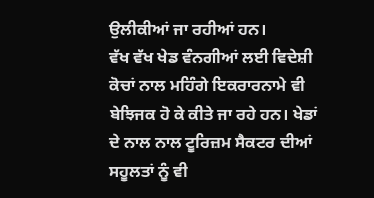ਉਲੀਕੀਆਂ ਜਾ ਰਹੀਆਂ ਹਨ।
ਵੱਖ ਵੱਖ ਖੇਡ ਵੰਨਗੀਆਂ ਲਈ ਵਿਦੇਸ਼ੀ ਕੋਚਾਂ ਨਾਲ ਮਹਿੰਗੇ ਇਕਰਾਰਨਾਮੇ ਵੀ ਬੇਝਿਜਕ ਹੋ ਕੇ ਕੀਤੇ ਜਾ ਰਹੇ ਹਨ। ਖੇਡਾਂ ਦੇ ਨਾਲ ਨਾਲ ਟੂਰਿਜ਼ਮ ਸੈਕਟਰ ਦੀਆਂ ਸਹੂਲਤਾਂ ਨੂੰ ਵੀ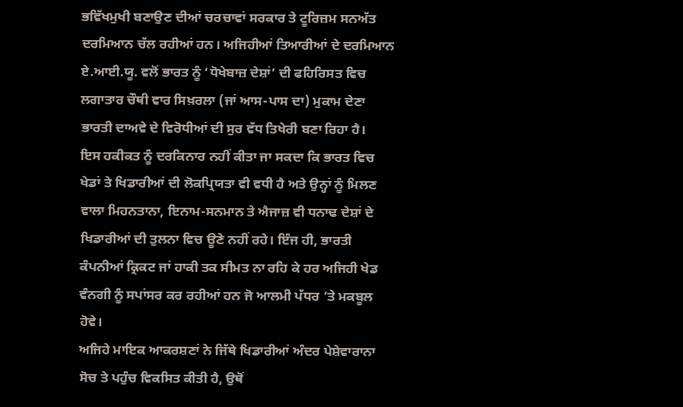ਭਵਿੱਖਮੁਖੀ ਬਣਾਉਣ ਦੀਆਂ ਚਰਚਾਵਾਂ ਸਰਕਾਰ ਤੇ ਟੂਰਿਜ਼ਮ ਸਨਅੱਤ ਦਰਮਿਆਨ ਚੱਲ ਰਹੀਆਂ ਹਨ। ਅਜਿਹੀਆਂ ਤਿਆਰੀਆਂ ਦੇ ਦਰਮਿਆਨ ਏ.ਆਈ.ਯੂ. ਵਲੋਂ ਭਾਰਤ ਨੂੰ ‘ਧੋਖੇਬਾਜ਼ ਦੇਸ਼ਾਂ’ ਦੀ ਫਹਿਰਿਸਤ ਵਿਚ ਲਗਾਤਾਰ ਚੌਥੀ ਵਾਰ ਸਿਖ਼ਰਲਾ (ਜਾਂ ਆਸ-ਪਾਸ ਦਾ) ਮੁਕਾਮ ਦੇਣਾ ਭਾਰਤੀ ਦਾਅਵੇ ਦੇ ਵਿਰੋਧੀਆਂ ਦੀ ਸੁਰ ਵੱਧ ਤਿਖੇਰੀ ਬਣਾ ਰਿਹਾ ਹੈ।
ਇਸ ਹਕੀਕਤ ਨੂੰ ਦਰਕਿਨਾਰ ਨਹੀਂ ਕੀਤਾ ਜਾ ਸਕਦਾ ਕਿ ਭਾਰਤ ਵਿਚ ਖੇਡਾਂ ਤੇ ਖਿਡਾਰੀਆਂ ਦੀ ਲੋਕਪ੍ਰਿਯਤਾ ਵੀ ਵਧੀ ਹੈ ਅਤੇ ਉਨ੍ਹਾਂ ਨੂੰ ਮਿਲਣ ਵਾਲਾ ਮਿਹਨਤਾਨਾ, ਇਨਾਮ-ਸਨਮਾਨ ਤੇ ਐਜਾਜ਼ ਵੀ ਧਨਾਢ ਦੇਸ਼ਾਂ ਦੇ ਖਿਡਾਰੀਆਂ ਦੀ ਤੁਲਨਾ ਵਿਚ ਊਣੇ ਨਹੀਂ ਰਹੇ। ਇੰਜ ਹੀ, ਭਾਰਤੀ ਕੰਪਨੀਆਂ ਕ੍ਰਿਕਟ ਜਾਂ ਹਾਕੀ ਤਕ ਸੀਮਤ ਨਾ ਰਹਿ ਕੇ ਹਰ ਅਜਿਹੀ ਖੇਡ ਵੰਨਗੀ ਨੂੰ ਸਪਾਂਸਰ ਕਰ ਰਹੀਆਂ ਹਨ ਜੋ ਆਲਮੀ ਪੱਧਰ ’ਤੇ ਮਕਬੂਲ ਹੋਵੇ।
ਅਜਿਹੇ ਮਾਇਕ ਆਕਰਸ਼ਣਾਂ ਨੇ ਜਿੱਥੇ ਖਿਡਾਰੀਆਂ ਅੰਦਰ ਪੇਸ਼ੇਵਾਰਾਨਾ ਸੋਚ ਤੇ ਪਹੁੰਚ ਵਿਕਸਿਤ ਕੀਤੀ ਹੈ, ਉਥੋਂ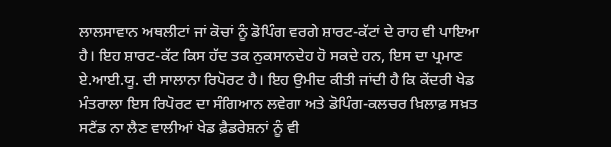ਲਾਲਸਾਵਾਨ ਅਥਲੀਟਾਂ ਜਾਂ ਕੋਚਾਂ ਨੂੰ ਡੋਪਿੰਗ ਵਰਗੇ ਸ਼ਾਰਟ-ਕੱਟਾਂ ਦੇ ਰਾਹ ਵੀ ਪਾਇਆ ਹੈ। ਇਹ ਸ਼ਾਰਟ-ਕੱਟ ਕਿਸ ਹੱਦ ਤਕ ਨੁਕਸਾਨਦੇਹ ਹੋ ਸਕਦੇ ਹਨ, ਇਸ ਦਾ ਪ੍ਰਮਾਣ ਏ.ਆਈ.ਯੂ. ਦੀ ਸਾਲਾਨਾ ਰਿਪੋਰਟ ਹੈ। ਇਹ ਉਮੀਦ ਕੀਤੀ ਜਾਂਦੀ ਹੈ ਕਿ ਕੇਂਦਰੀ ਖੇਡ ਮੰਤਰਾਲਾ ਇਸ ਰਿਪੋਰਟ ਦਾ ਸੰਗਿਆਨ ਲਵੇਗਾ ਅਤੇ ਡੋਪਿੰਗ-ਕਲਚਰ ਖ਼ਿਲਾਫ਼ ਸਖ਼ਤ ਸਟੈਂਡ ਨਾ ਲੈਣ ਵਾਲੀਆਂ ਖੇਡ ਫ਼ੈਡਰੇਸ਼ਨਾਂ ਨੂੰ ਵੀ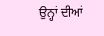ਉਨ੍ਹਾਂ ਦੀਆਂ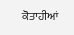ਕੋਤਾਹੀਆਂ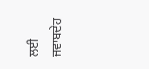ਲਈ ਜਵਾਬਦੇਹ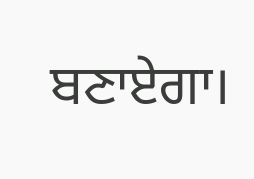ਬਣਾਏਗਾ।